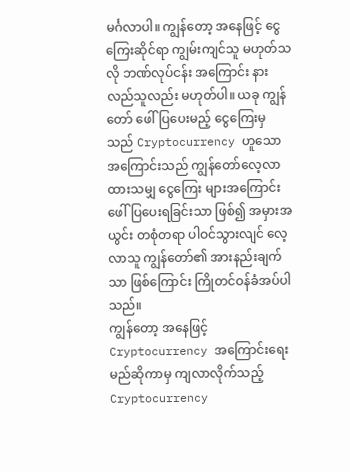မင်္ဂလာပါ။ ကျွန်တော့ အနေဖြင့် ငွေကြေးဆိုင်ရာ ကျွမ်းကျင်သူ မဟုတ်သလို ဘဏ်လုပ်ငန်း အကြောင်း နားလည်သူလည်း မဟုတ်ပါ။ ယခု ကျွန်တော် ဖေါ်ပြပေးမည့် ငွေကြေးမှသည် Cryptocurrency ဟူသော အကြောင်းသည် ကျွန်တော်လေ့လာထားသမျှ ငွေကြေး များအကြောင်း ဖေါ်ပြပေးရခြင်းသာ ဖြစ်၍ အမှားအယွင်း တစုံတရာ ပါဝင်သွားလျင် လေ့လာသူ ကျွန်တော်၏ အားနည်းချက်သာ ဖြစ်ကြောင်း ကြိုတင်ဝန်ခံအပ်ပါသည်။
ကျွန်တော့ အနေဖြင့် Cryptocurrency အကြောင်းရေးမည်ဆိုကာမှ ကျလာလိုက်သည့် Cryptocurrency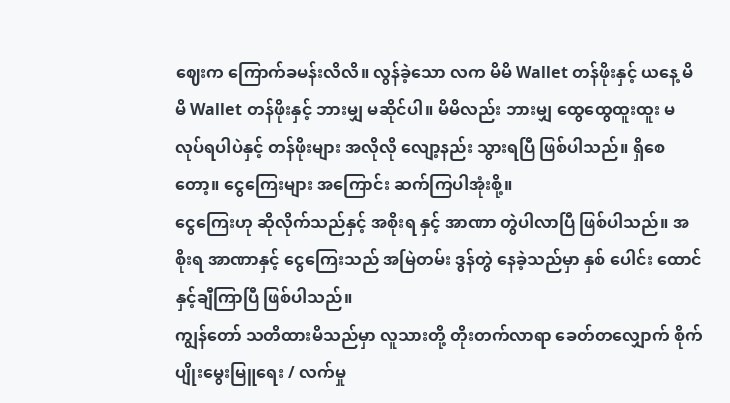ဈေးက ကြောက်ခမန်းလိလိ။ လွန်ခဲ့သော လက မိမိ Wallet တန်ဖိုးနှင့် ယနေ့ မိမိ Wallet တန်ဖိုးနှင့် ဘားမျှ မဆိုင်ပါ။ မိမိလည်း ဘားမျှ ထွေထွေထူးထူး မလုပ်ရပါပဲနှင့် တန်ဖိုးများ အလိုလို လျော့နည်း သွားရပြီ ဖြစ်ပါသည်။ ရှိစေတော့။ ငွေကြေးများ အကြောင်း ဆက်ကြပါအုံးစို့။
ငွေကြေးဟု ဆိုလိုက်သည်နှင့် အစိုးရ နှင့် အာဏာ တွဲပါလာပြီ ဖြစ်ပါသည်။ အစိုးရ အာဏာနှင့် ငွေကြေးသည် အမြဲတမ်း ဒွန်တွဲ နေခဲ့သည်မှာ နှစ် ပေါင်း ထောင်နှင့်ချီကြာပြီ ဖြစ်ပါသည်။
ကျွန်တော် သတိထားမိသည်မှာ လူသားတို့ တိုးတက်လာရာ ခေတ်တလျှောက် စိုက်ပျိုးမွေးမြူရေး / လက်မှု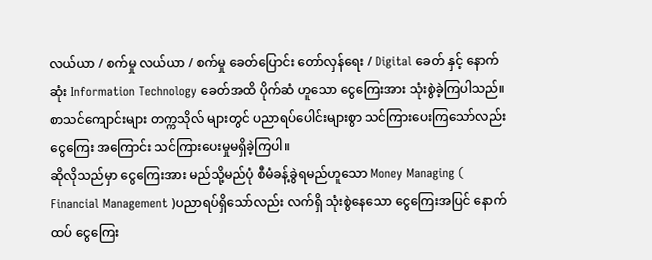လယ်ယာ / စက်မှု လယ်ယာ / စက်မှု ခေတ်ပြောင်း တော်လှန်ရေး / Digital ခေတ် နှင့် နောက်ဆုံး Information Technology ခေတ်အထိ ပိုက်ဆံ ဟူသော ငွေကြေးအား သုံးစွဲခဲ့ကြပါသည်။ စာသင်ကျောင်းများ တက္ကသိုလ် များတွင် ပညာရပ်ပေါင်းများစွာ သင်ကြားပေးကြသော်လည်း ငွေကြေး အကြောင်း သင်ကြားပေးမှုမရှိခဲ့ကြပါ။
ဆိုလိုသည်မှာ ငွေကြေးအား မည်သို့မည်ပုံ စီမံခန့်ခွဲရမည်ဟူသော Money Managing ( Financial Management )ပညာရပ်ရှိသော်လည်း လက်ရှိ သုံးစွဲနေသော ငွေကြေးအပြင် နောက်ထပ် ငွေကြေး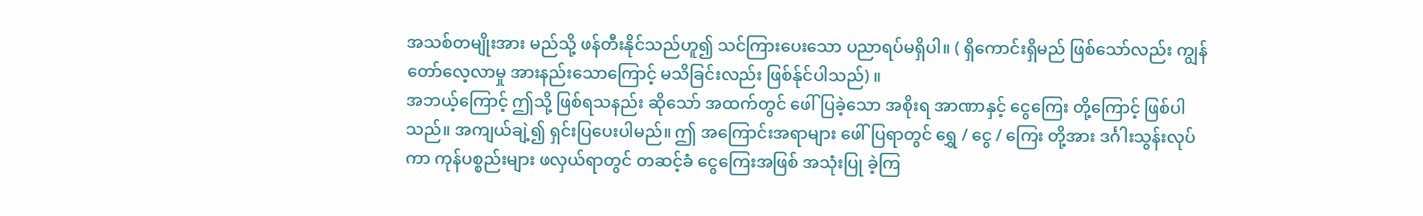အသစ်တမျိုးအား မည်သို့ ဖန်တီးနိုင်သည်ဟူ၍ သင်ကြားပေးသော ပညာရပ်မရှိပါ။ ( ရှိကောင်းရှိမည် ဖြစ်သော်လည်း ကျွန်တော်လေ့လာမှု အားနည်းသောကြောင့် မသိခြင်းလည်း ဖြစ်န်ုင်ပါသည်) ။
အဘယ့်ကြောင့် ဤသို့ ဖြစ်ရသနည်း ဆိုသော် အထက်တွင် ဖေါ်ပြခဲ့သော အစိုးရ အာဏာနှင့် ငွေကြေး တို့ကြောင့် ဖြစ်ပါသည်။ အကျယ်ချဲ့၍ ရှင်းပြပေးပါမည်။ ဤ အကြောင်းအရာများ ဖေါ်ပြရာတွင် ရွှေ / ငွေ / ကြေး တို့အား ဒင်္ဂါးသွန်းလုပ်ကာ ကုန်ပစ္စည်းများ ဖလှယ်ရာတွင် တဆင့်ခံ ငွေကြေးအဖြစ် အသုံးပြု ခဲ့ကြ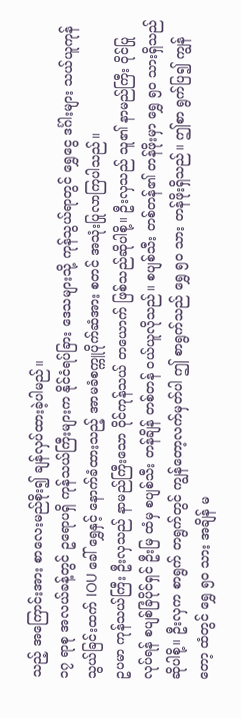သည့် အကြောင်းအား စာလေးမည်စိုး၍ ချန်လှပ်ထားခဲ့ပါမည်။
၁၇ ရာစု အလယ်ခန့်တွင် ဥရောပရှိ ကုန်သယ်ကြီးများက နိုင်ငံရပ်ခြား ဒေသများသို့ ကုန်သွယ်ရာတွင် ရွှေငွေ ဒင်္ဂါးများ သယ်ယူကုန်သွယ်ခြင်းထက် IOU ခေါ် ရွှေနှင့် နောက်ခံထားသည့် အာမခံစက္ကူပိုက်ဆံအား စတင် အသုံးပြုလာကြပါသည်။
ဥပမာ ကုန်သယ်ကြီး ဦးလှသည် နာမည်ကြီးသော ဝိုင်ကုန်သယ် တယောက် ဖြစ်သည်ဆိုပါစို့။ ဦးလှသည် သူ၏ နာမည်ကြီး ဝိုင်ပြုလုပ်ရန် စပျစ်ခြံပိုင်ရှင် ဦးမြ ထံမှ စပျစ်သီး တန်ချိန် တစ်တန် ဝယ်ယူလိုသည်။ စပျစ်သီး တစ်တန်၏ တန်ဖိုးမှာ ရွှေ ၅၀ သားရှိသည် ဆိုပါစို့။ ဦးလှက စာရွက် တရွက်တွင် ကျွန်တော့လက်မှတ်ပါ ဤ စာရွက်သည် ရွှေ ၅၀ သား တန်ဖိုးရှိသည်။ ဤစာ ရွက်ပြ၍ ကျွန်တော့ ထံတွင် ရွှေ ၅၀ သား အချိန် မ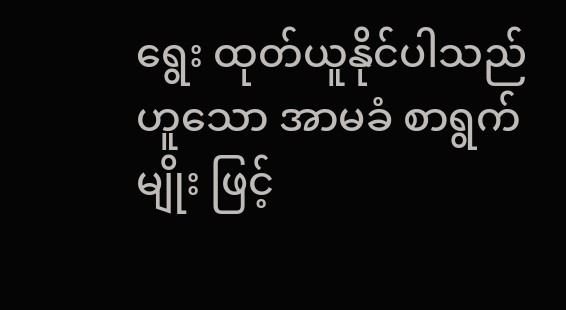ရွေး ထုတ်ယူနိုင်ပါသည် ဟူသော အာမခံ စာရွက်မျိုး ဖြင့်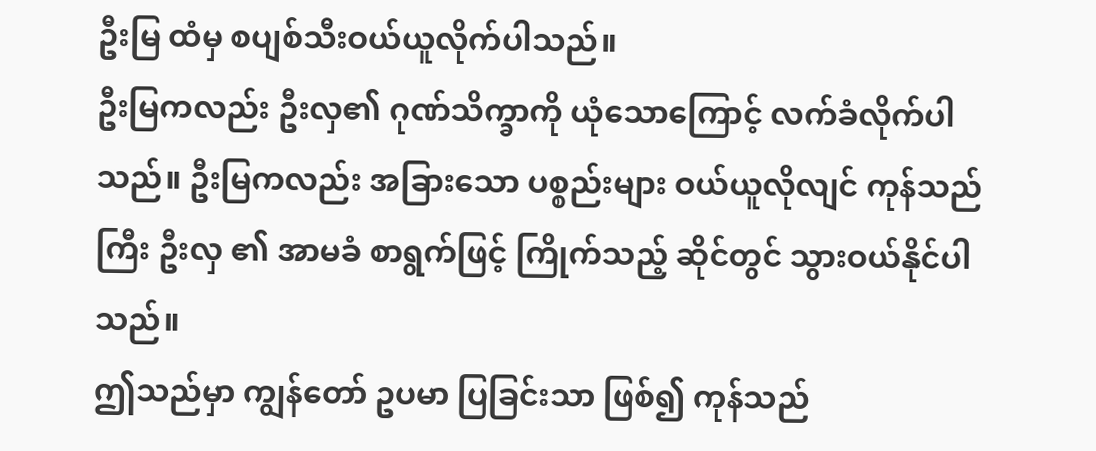ဦးမြ ထံမှ စပျစ်သီးဝယ်ယူလိုက်ပါသည်။
ဦးမြကလည်း ဦးလှ၏ ဂုဏ်သိက္ခာကို ယုံသောကြောင့် လက်ခံလိုက်ပါသည်။ ဦးမြကလည်း အခြားသော ပစ္စည်းများ ဝယ်ယူလိုလျင် ကုန်သည်ကြီး ဦးလှ ၏ အာမခံ စာရွက်ဖြင့် ကြိုက်သည့် ဆိုင်တွင် သွားဝယ်နိုင်ပါသည်။
ဤသည်မှာ ကျွန်တော် ဥပမာ ပြခြင်းသာ ဖြစ်၍ ကုန်သည်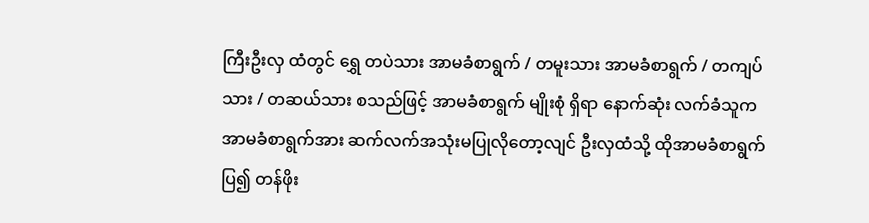ကြီးဦးလှ ထံတွင် ရွှေ တပဲသား အာမခံစာရွက် / တမူးသား အာမခံစာရွက် / တကျပ်သား / တဆယ်သား စသည်ဖြင့် အာမခံစာရွက် မျိုးစုံ ရှိရာ နောက်ဆုံး လက်ခံသူက အာမခံစာရွက်အား ဆက်လက်အသုံးမပြုလိုတော့လျင် ဦးလှထံသို့ ထိုအာမခံစာရွက်ပြ၍ တန်ဖိုး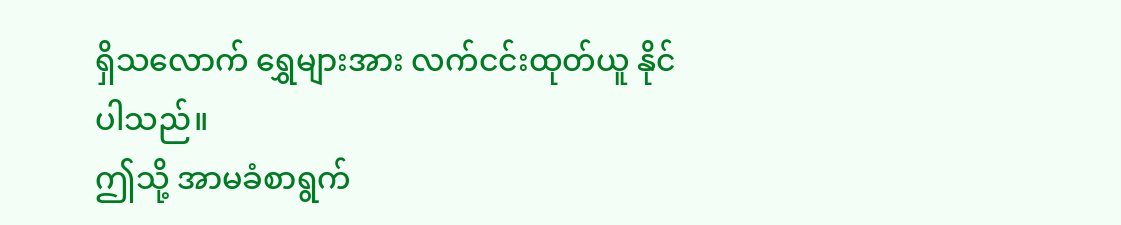ရှိသလောက် ရွှေများအား လက်ငင်းထုတ်ယူ နိုင်ပါသည်။
ဤသို့ အာမခံစာရွက်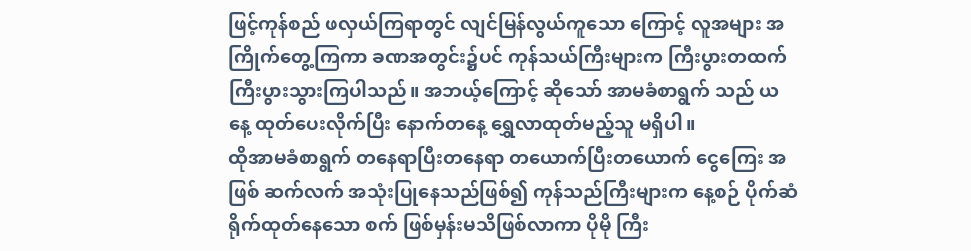ဖြင့်ကုန်စည် ဖလှယ်ကြရာတွင် လျင်မြန်လွယ်ကူသော ကြောင့် လူအများ အကြိုက်တွေ့ကြကာ ခဏအတွင်း၌ပင် ကုန်သယ်ကြီးများက ကြီးပွားတထက် ကြီးပွားသွားကြပါသည်။ အဘယ့်ကြောင့် ဆိုသော် အာမခံစာရွက် သည် ယနေ့ ထုတ်ပေးလိုက်ပြီး နောက်တနေ့ ရွှေလာထုတ်မည့်သူ မရှိပါ။
ထိုအာမခံစာရွက် တနေရာပြီးတနေရာ တယောက်ပြီးတယောက် ငွေကြေး အဖြစ် ဆက်လက် အသုံးပြုနေသည်ဖြစ်၍ ကုန်သည်ကြီးများက နေ့စဉ် ပိုက်ဆံ ရိုက်ထုတ်နေသော စက် ဖြစ်မှန်းမသိဖြစ်လာကာ ပိုမို ကြီး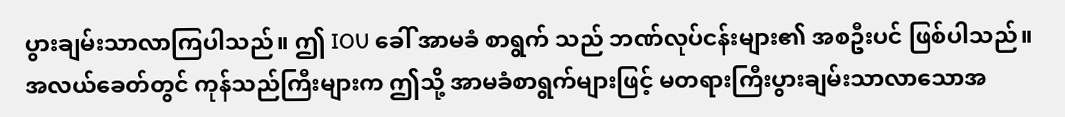ပွားချမ်းသာလာကြပါသည်။ ဤ IOU ခေါ် အာမခံ စာရွက် သည် ဘဏ်လုပ်ငန်းများ၏ အစဦးပင် ဖြစ်ပါသည်။
အလယ်ခေတ်တွင် ကုန်သည်ကြီးများက ဤသို့ အာမခံစာရွက်များဖြင့် မတရားကြီးပွားချမ်းသာလာသောအ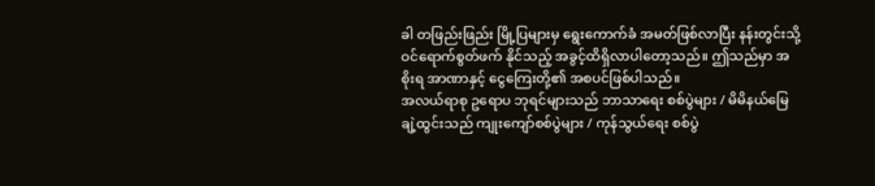ခါ တဖြည်းဖြည်း မြို့ပြများမှ ရွေးကောက်ခံ အမတ်ဖြစ်လာပြီး နန်းတွင်းသို့ ဝင်ရောက်စွတ်ဖက် နိုင်သည့် အခွင့်ထိရှိလာပါတော့သည်။ ဤသည်မှာ အစိုးရ အာဏာနှင့် ငွေကြေးတို့၏ အစပင်ဖြစ်ပါသည်။
အလယ်ရာစု ဥရောပ ဘုရင်များသည် ဘာသာရေး စစ်ပွဲများ / မိမိနယ်မြေချဲ့ထွင်းသည် ကျုးကျော်စစ်ပွဲများ / ကုန်သွယ်ရေး စစ်ပွဲ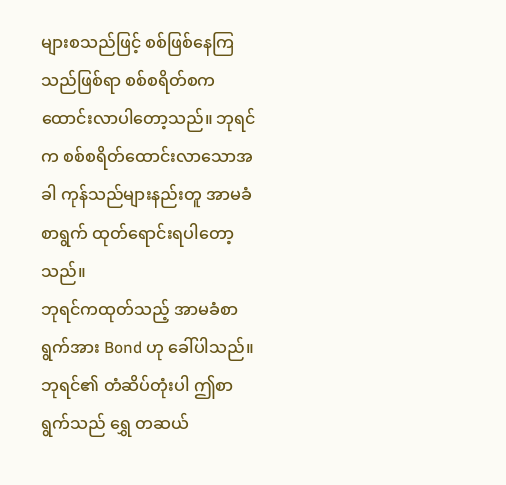များစသည်ဖြင့် စစ်ဖြစ်နေကြသည်ဖြစ်ရာ စစ်စရိတ်စက ထောင်းလာပါတော့သည်။ ဘုရင်က စစ်စရိတ်ထောင်းလာသောအခါ ကုန်သည်များနည်းတူ အာမခံစာရွက် ထုတ်ရောင်းရပါတော့သည်။
ဘုရင်ကထုတ်သည့် အာမခံစာရွက်အား Bond ဟု ခေါ်ပါသည်။ ဘုရင်၏ တံဆိပ်တုံးပါ ဤစာရွက်သည် ရွှေ တဆယ်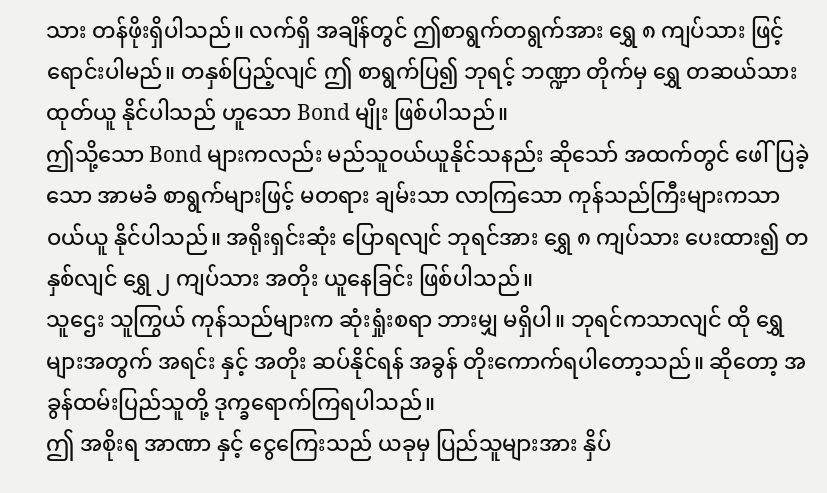သား တန်ဖိုးရှိပါသည်။ လက်ရှိ အချိန်တွင် ဤစာရွက်တရွက်အား ရွှေ ၈ ကျပ်သား ဖြင့် ရောင်းပါမည်။ တနှစ်ပြည့်လျင် ဤ စာရွက်ပြ၍ ဘုရင့် ဘဏ္ဍာ တိုက်မှ ရွှေ တဆယ်သား ထုတ်ယူ နိုင်ပါသည် ဟူသော Bond မျိုး ဖြစ်ပါသည်။
ဤသို့သော Bond များကလည်း မည်သူဝယ်ယူနိုင်သနည်း ဆိုသော် အထက်တွင် ဖေါ်ပြခဲ့သော အာမခံ စာရွက်များဖြင့် မတရား ချမ်းသာ လာကြသော ကုန်သည်ကြီးများကသာ ဝယ်ယူ နိုင်ပါသည်။ အရိုးရှင်းဆုံး ပြောရလျင် ဘုရင်အား ရွှေ ၈ ကျပ်သား ပေးထား၍ တနှစ်လျင် ရွှေ ၂ ကျပ်သား အတိုး ယူနေခြင်း ဖြစ်ပါသည်။
သူဌေး သူကြွယ် ကုန်သည်များက ဆုံးရှုံးစရာ ဘားမျှ မရှိပါ။ ဘုရင်ကသာလျင် ထို ရွှေ များအတွက် အရင်း နှင့် အတိုး ဆပ်နိုင်ရန် အခွန် တိုးကောက်ရပါတော့သည်။ ဆိုတော့ အခွန်ထမ်းပြည်သူတို့ ဒုက္ခရောက်ကြရပါသည်။
ဤ အစိုးရ အာဏာ နှင့် ငွေကြေးသည် ယခုမှ ပြည်သူများအား နှိပ်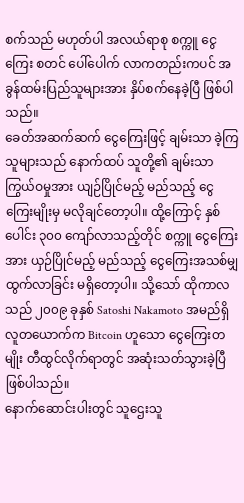စက်သည် မဟုတ်ပါ အလယ်ရာစု စက္ကူ ငွေကြေး စတင် ပေါ်ပေါက် လာကတည်းကပင် အခွန်ထမ်းပြည်သူများအား နှိပ်စက်နေခဲ့ပြီ ဖြစ်ပါသည်။
ခေတ်အဆက်ဆက် ငွေကြေးဖြင့် ချမ်းသာ ခဲ့ကြသူများသည် နောက်ထပ် သူတို့၏ ချမ်းသာ ကြွယ်ဝမှုအား ယျဉ်ပြိုင်မည့် မည်သည့် ငွေကြေးမျိုးမှ မလိုချင်တော့ပါ။ ထို့ကြောင့် နှစ်ပေါင်း ၃၀၀ ကျော်လာသည့်တိုင် စက္ကူ ငွေကြေးအား ယှဉ်ပြိုင်မည့် မည်သည့် ငွေကြေးအသစ်မျှ ထွက်လာခြင်း မရှိတော့ပါ။ သို့သော် ထိုကာလသည် ၂၀၀၉ ခုနှစ် Satoshi Nakamoto အမည်ရှိ လူတယောက်က Bitcoin ဟူသော ငွေကြေးတမျိုး တီထွင်လိုက်ရာတွင် အဆုံးသတ်သွားခဲ့ပြီ ဖြစ်ပါသည်။
နောက်ဆောင်းပါးတွင် သူဌေးသူ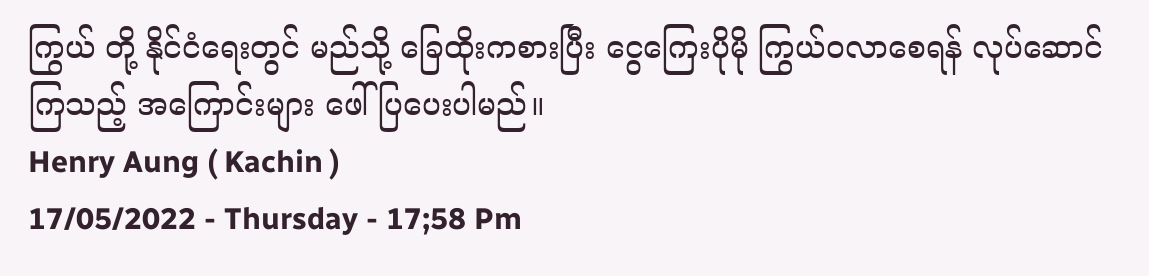ကြွယ် တို့ နိုင်ငံရေးတွင် မည်သို့ ခြေထိုးကစားပြီး ငွေကြေးပိုမို ကြွယ်ဝလာစေရန် လုပ်ဆောင်ကြသည့် အကြောင်းများ ဖေါ်ပြပေးပါမည်။
Henry Aung ( Kachin )
17/05/2022 - Thursday - 17;58 Pm